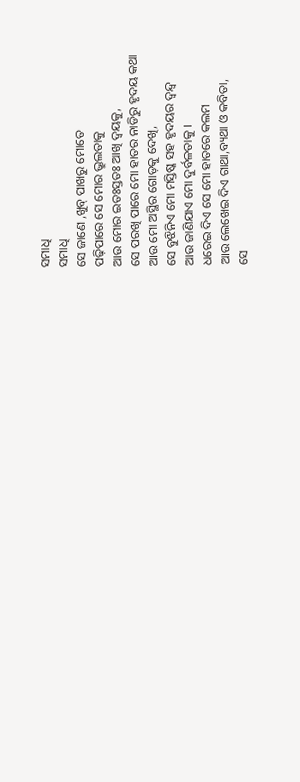ସମାଧି
ସମାଧି
ସେ ଜାଣେ ,ଖୁବ୍ ପାଖରୁ ମୋତେ
ପଢ଼ିପାରେ ସେ ମୋର ଭ୍ରୁଲତାକୁ
ଆଉ ମୋର ଇତଃସ୍ତତଃ ଆଖି ଦ୍ୱୟକୁ,
ସେ ପରଖି ପାରେ ମୋ ହାତର ନାଡିରୁ ହୃଦୟ କଥା
ଆଉ ମୋ ଅସ୍ଥିର ଗୋଡ଼କୁ ଦେଖି,
ସେ ବୁଝିନିଏ ମୋ ମସ୍ତିଷ୍କ ସହ ହୃଦୟର ଦ୍ୱନ୍ଦ୍ୱ
ଆଉ ଜାଣିଯାଏ ମୋ ଦୁର୍ବଳତାକୁ ।
ଧରେଇ ଦିଏ ସେ ମୋ ହାତରେ କଲମ
ଆଉ ଲେଖେଇ ଦିଏ ଗାଥା,ବ୍ୟଥା ଓ କବିତା,
ସେ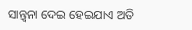ସାନ୍ତ୍ୱନା ଦେଇ ହେଇଯାଏ ଅତି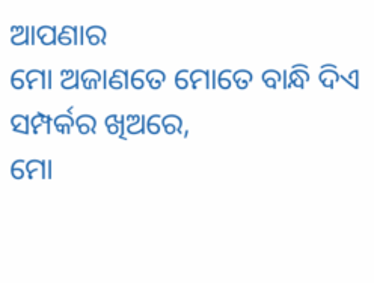ଆପଣାର
ମୋ ଅଜାଣତେ ମୋତେ ବାନ୍ଧି ଦିଏ ସମ୍ପର୍କର ଖିଅରେ,
ମୋ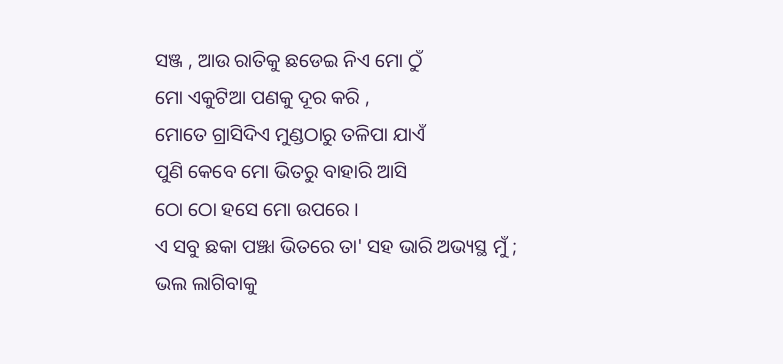ସଞ୍ଜ , ଆଉ ରାତିକୁ ଛଡେଇ ନିଏ ମୋ ଠୁଁ
ମୋ ଏକୁଟିଆ ପଣକୁ ଦୂର କରି ,
ମୋତେ ଗ୍ରାସିଦିଏ ମୁଣ୍ଡଠାରୁ ତଳିପା ଯାଏଁ
ପୁଣି କେବେ ମୋ ଭିତରୁ ବାହାରି ଆସି
ଠୋ ଠୋ ହସେ ମୋ ଉପରେ ।
ଏ ସବୁ ଛକା ପଞ୍ଝା ଭିତରେ ତା' ସହ ଭାରି ଅଭ୍ୟସ୍ଥ ମୁଁ ;
ଭଲ ଲାଗିବାକୁ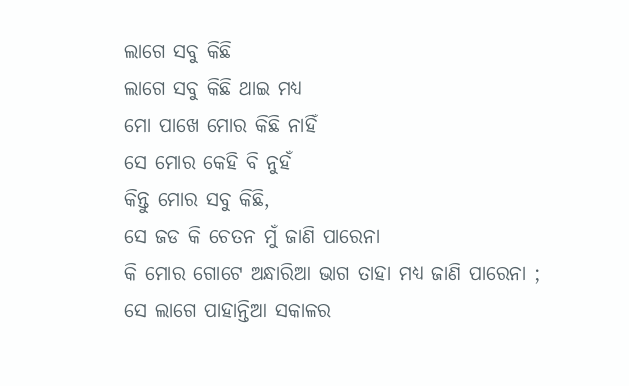ଲାଗେ ସବୁ କିଛି
ଲାଗେ ସବୁ କିଛି ଥାଇ ମଧ୍ୟ
ମୋ ପାଖେ ମୋର କିଛି ନାହିଁ
ସେ ମୋର କେହି ବି ନୁହଁ
କିନ୍ତୁ ମୋର ସବୁ କିଛି,
ସେ ଜଡ କି ଚେତନ ମୁଁ ଜାଣି ପାରେନା
କି ମୋର ଗୋଟେ ଅନ୍ଧାରିଆ ଭାଗ ତାହା ମଧ୍ୟ ଜାଣି ପାରେନା ;
ସେ ଲାଗେ ପାହାନ୍ତିଆ ସକାଳର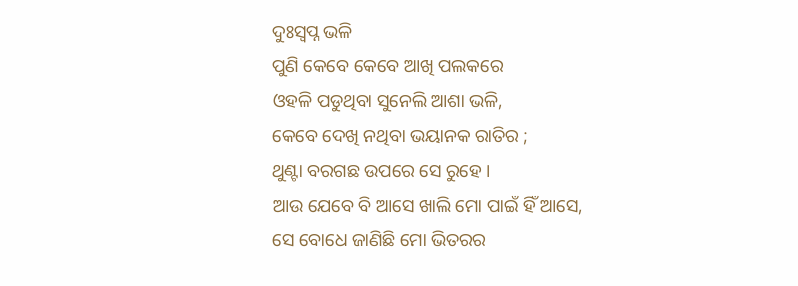ଦୁଃସ୍ଵପ୍ନ ଭଳି
ପୁଣି କେବେ କେବେ ଆଖି ପଲକରେ
ଓହଳି ପଡୁଥିବା ସୁନେଲି ଆଶା ଭଳି,
କେବେ ଦେଖି ନଥିବା ଭୟାନକ ରାତିର ;
ଥୁଣ୍ଟା ବରଗଛ ଉପରେ ସେ ରୁହେ ।
ଆଉ ଯେବେ ବି ଆସେ ଖାଲି ମୋ ପାଇଁ ହିଁ ଆସେ,
ସେ ବୋଧେ ଜାଣିଛି ମୋ ଭିତରର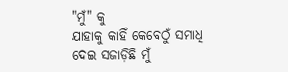"ମୁଁ" କୁ
ଯାହାକୁ କାହିଁ କେବେଠୁଁ ସମାଧି ଦେଇ ସଜାଡ଼ିଛି ମୁଁ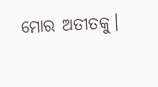ମୋର ଅତୀତକୁ।